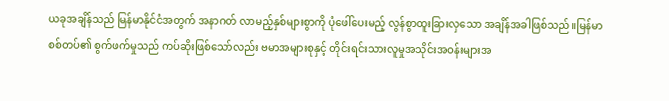ယခုအချိန်သည် မြန်မာနိုင်ငံအတွက် အနာဂတ် လာမည့်နှစ်များစွာကို ပုံဖေါ်ပေးမည့် လွန်စွာထူးခြားလှသော အချိန်အခါဖြစ်သည်။မြန်မာစစ်တပ်၏ စွက်ဖက်မှုသည် ကပ်ဆိုးဖြစ်သော်လည်း ဗမာအများစုနှင့် တိုင်းရင်းသားလူမှုအသိုင်းအဝန်းများအ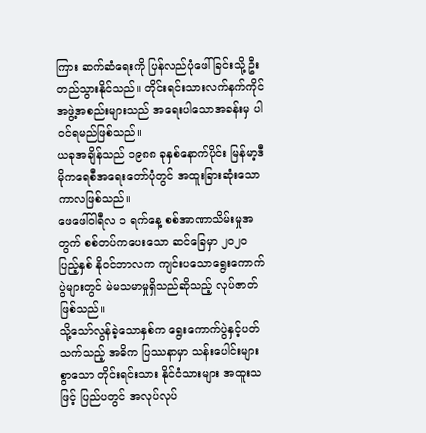ကြား ဆက်ဆံရေးကို ပြန်လည်ပုံဖေါ်ခြင်းသို့ ဦးတည်သွားနိုင်သည်။ တိုင်းရင်းသားလက်နက်ကိုင်အဖွဲ့အစည်းများသည် အရေးပါသောအခန်းမှ ပါဝင်ရမည်ဖြစ်သည်။
ယခုအချိန်သည် ၁၉၈၈ ခုနှစ်နောက်ပိုင်း မြန်မာ့ဒီမိုကရေစီအရေးတော်ပုံတွင် အထူးခြားဆုံးသော ကာလဖြစ်သည်။
ဖေဖေါ်ဝါရီလ ၁ ရက်နေ့ စစ်အာဏာသိမ်းမှုအတွက် စစ်တပ်ကပေးသော ဆင်ခြေမှာ ၂၀၂၀ ပြည့်နှစ် နိုဝင်ဘာလက ကျင်းပသောရွေးကောက်ပွဲများတွင် မဲမသမာမှုရှိသည်ဆိုသည့် လုပ်ဇာတ်ဖြစ်သည်။
သို့သော်လွန်ခဲ့သောနှစ်က ရွေးကောက်ပွဲနှင့်ပတ်သက်သည့် အဓိက ပြဿနာမှာ သန်းပေါင်းများစွာသော တိုင်းရင်းသား နိုင်ငံသားများ အထူးသဖြင့် ပြည်ပတွင် အလုပ်လုပ်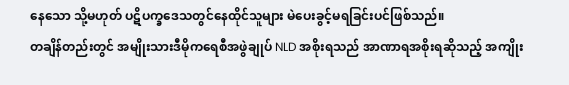နေသော သို့မဟုတ် ပဋိပက္ခဒေသတွင်နေထိုင်သူများ မဲပေးခွင့်မရခြင်းပင်ဖြစ်သည်။
တချိန်တည်းတွင် အမျိုးသားဒီမိုကရေစီအဖွဲချုပ် NLD အစိုးရသည် အာဏာရအစိုးရဆိုသည့် အကျိုး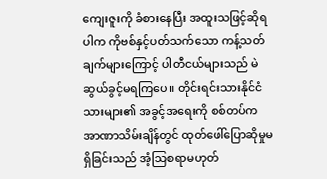ကျေးဇူးကို ခံစားနေပြီး အထူးသဖြင့်ဆိုရပါက ကိုဗစ်နှင့်ပတ်သက်သော ကန့်သတ်ချက်များကြောင့် ပါတီငယ်များသည် မဲဆွယ်ခွင့်မရကြပေ။ တိုင်းရင်းသားနိုင်ငံသားများ၏ အခွင့်အရေးကို စစ်တပ်က အာဏာသိမ်းချိန်တွင် ထုတ်ဖေါ်ပြောဆိုမှုမရှိခြင်းသည် အံ့သြစရာမဟုတ်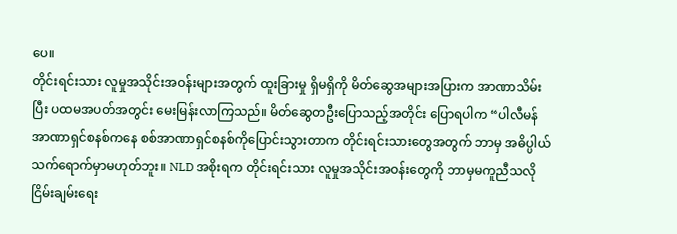ပေ။
တိုင်းရင်းသား လူမှုအသိုင်းအဝန်းများအတွက် ထူးခြားမှု ရှိမရှိကို မိတ်ဆွေအများအပြားက အာဏာသိမ်းပြီး ပထမအပတ်အတွင်း မေးမြန်းလာကြသည်။ မိတ်ဆွေတဦးပြောသည့်အတိုင်း ပြောရပါက “ပါလီမန် အာဏာရှင်စနစ်ကနေ စစ်အာဏာရှင်စနစ်ကိုပြောင်းသွားတာက တိုင်းရင်းသားတွေအတွက် ဘာမှ အဓိပ္ပါယ်သက်ရောက်မှာမဟုတ်ဘူး။ NLD အစိုးရက တိုင်းရင်းသား လူမှုအသိုင်းအဝန်းတွေကို ဘာမှမကူညီသလို ငြိမ်းချမ်းရေး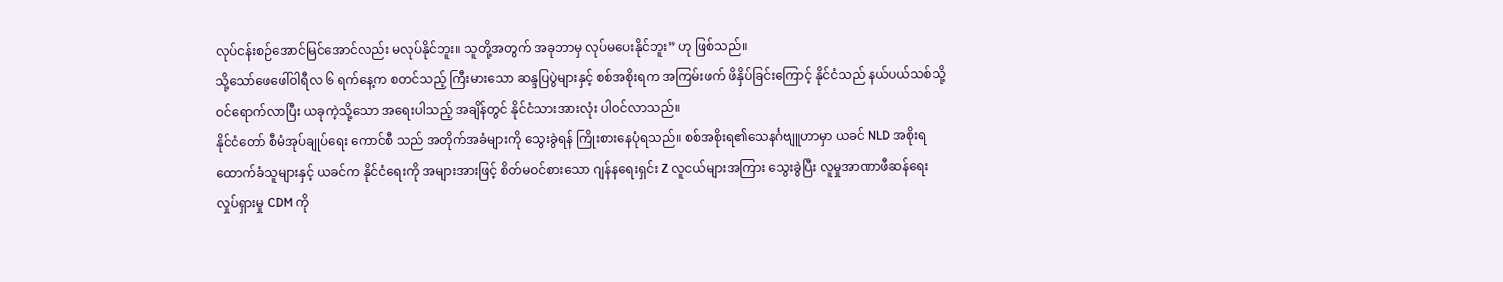လုပ်ငန်းစဉ်အောင်မြင်အောင်လည်း မလုပ်နိုင်ဘူး။ သူတို့အတွက် အခုဘာမှ လုပ်မပေးနိုင်ဘူး” ဟု ဖြစ်သည်။
သို့သော်ဖေဖေါ်ဝါရီလ ၆ ရက်နေ့က စတင်သည့် ကြီးမားသော ဆန္ဒပြပွဲများနှင့် စစ်အစိုးရက အကြမ်းဖက် ဖိနှိပ်ခြင်းကြောင့် နိုင်ငံသည် နယ်ပယ်သစ်သို့ ဝင်ရောက်လာပြီး ယခုကဲ့သို့သော အရေးပါသည့် အချိန်တွင် နိုင်ငံသားအားလုံး ပါဝင်လာသည်။
နိုင်ငံတော် စီမံအုပ်ချုပ်ရေး ကောင်စီ သည် အတိုက်အခံများကို သွေးခွဲရန် ကြိုးစားနေပုံရသည်။ စစ်အစိုးရ၏သေနင်္ဂဗျူဟာမှာ ယခင် NLD အစိုးရထောက်ခံသူများနှင့် ယခင်က နိုင်ငံရေးကို အများအားဖြင့် စိတ်မဝင်စားသော ဂျန်နရေးရှင်း Z လူငယ်များအကြား သွေးခွဲပြီး လူမှုအာဏာဖီဆန်ရေး လှုပ်ရှားမှု CDM ကို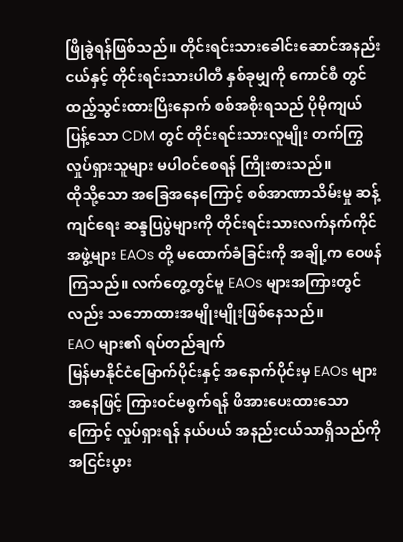ဖြိုခွဲရန်ဖြစ်သည်။ တိုင်းရင်းသားခေါင်းဆောင်အနည်းငယ်နှင့် တိုင်းရင်းသားပါတီ နှစ်ခုမျှကို ကောင်စီ တွင် ထည့်သွင်းထားပြိးနောက် စစ်အစိုးရသည် ပိုမိုကျယ်ပြန့်သော CDM တွင် တိုင်းရင်းသားလူမျိုး တက်ကြွလှုပ်ရှားသူများ မပါဝင်စေရန် ကြိုးစားသည်။
ထိုသို့သော အခြေအနေကြောင့် စစ်အာဏာသိမ်းမှု ဆန့်ကျင်ရေး ဆန္ဒပြပွဲများကို တိုင်းရင်းသားလက်နက်ကိုင်အဖွဲ့များ EAOs တို့ မထောက်ခံခြင်းကို အချို့က ဝေဖန်ကြသည်။ လက်တွေ့တွင်မူ EAOs များအကြားတွင်လည်း သဘောထားအမျိုးမျိုးဖြစ်နေသည်။
EAO များ၏ ရပ်တည်ချက်
မြန်မာနိုင်ငံမြောက်ပိုင်းနှင့် အနောက်ပိုင်းမှ EAOs များအနေဖြင့် ကြားဝင်မစွက်ရန် ဖိအားပေးထားသောကြောင့် လှုပ်ရှားရန် နယ်ပယ် အနည်းငယ်သာရှိသည်ကို အငြင်းပွား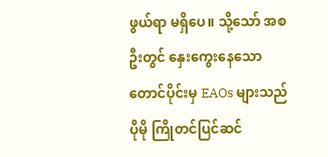ဖွယ်ရာ မရှိပေ။ သို့သော် အစဦးတွင် နှေးကွေးနေသော တောင်ပိုင်းမှ EAOs များသည် ပိုမို ကြိုတင်ပြင်ဆင်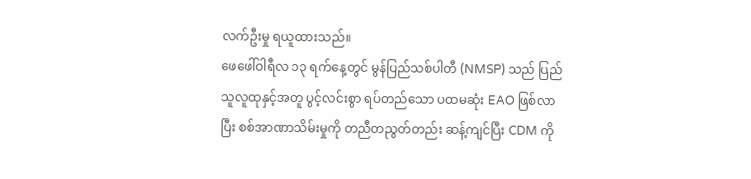လက်ဦးမှု ရယူထားသည်။
ဖေဖေါ်ဝါရီလ ၁၃ ရက်နေ့တွင် မွန်ပြည်သစ်ပါတီ (NMSP) သည် ပြည်သူလူထုနှင့်အတူ ပွင့်လင်းစွာ ရပ်တည်သော ပထမဆုံး EAO ဖြစ်လာပြီး စစ်အာဏာသိမ်းမှုကို တညီတညွတ်တည်း ဆန့်ကျင်ပြီး CDM ကို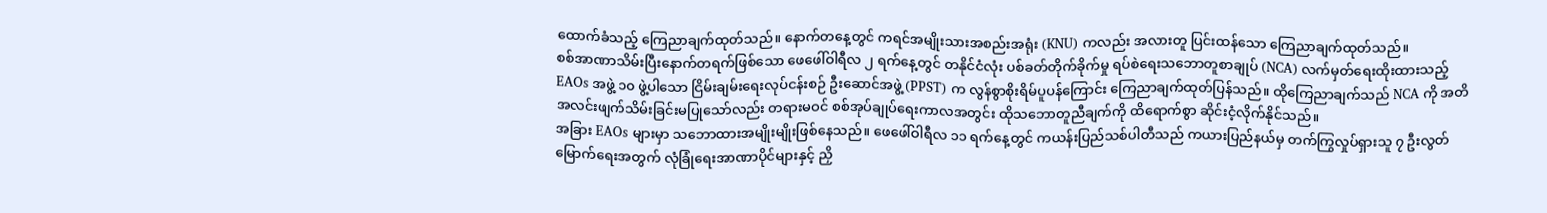ထောက်ခံသည့် ကြေညာချက်ထုတ်သည်။ နောက်တနေ့တွင် ကရင်အမျိုးသားအစည်းအရုံး (KNU) ကလည်း အလားတူ ပြင်းထန်သော ကြေညာချက်ထုတ်သည်။
စစ်အာဏာသိမ်းပြီးနောက်တရက်ဖြစ်သော ဖေဖေါ်ဝါရီလ ၂ ရက်နေ့တွင် တနိုင်ငံလုံး ပစ်ခတ်တိုက်ခိုက်မှု ရပ်စဲရေးသဘောတူစာချုပ် (NCA) လက်မှတ်ရေးထိုးထားသည့် EAOs အဖွဲ့ ၁၀ ဖွဲ့ပါသော ငြိမ်းချမ်းရေးလုပ်ငန်းစဉ် ဦးဆောင်အဖွဲ့ (PPST) က လွန်စွာစိုးရိမ်ပူပန်ကြောင်း ကြေညာချက်ထုတ်ပြန်သည်။ ထိုကြေညာချက်သည် NCA ကို အတိအလင်းဖျက်သိမ်းခြင်းမပြုသော်လည်း တရားမဝင် စစ်အုပ်ချုပ်ရေးကာလအတွင်း ထိုသဘောတူညီချက်ကို ထိရောက်စွာ ဆိုင်းငံ့လိုက်နိုင်သည်။
အခြား EAOs များမှာ သဘောထားအမျိုးမျိုးဖြစ်နေသည်။ ဖေဖေါ်ဝါရီလ ၁၁ ရက်နေ့တွင် ကယန်းပြည်သစ်ပါတီသည် ကယားပြည်နယ်မှ တက်ကြွလှုပ်ရှားသူ ၇ ဦးလွတ်မြောက်ရေးအတွက် လုံခြုံရေးအာဏာပိုင်များနှင့် ညှိ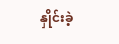နှိုင်းခဲ့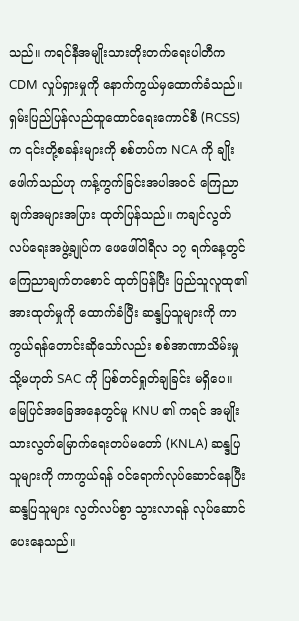သည်။ ကရင်နီအမျိုးသားတိုးတက်ရေးပါတီက CDM လှုပ်ရှားမှုကို နောက်ကွယ်မှထောက်ခံသည်။ ရှမ်းပြည်ပြန်လည်ထူထောင်ရေးကောင်စီ (RCSS) က ၎င်းတို့စခန်းများကို စစ်တပ်က NCA ကို ချိုးဖေါက်သည်ဟု ကန့်ကွက်ခြင်းအပါအဝင် ကြေညာချက်အများအပြား ထုတ်ပြန်သည်။ ကချင်လွတ်လပ်ရေးအဖွဲ့ချုပ်က ဖေဖေါ်ဝါရီလ ၁၇ ရက်နေ့တွင် ကြေညာချက်တစောင် ထုတ်ပြန်ပြီး ပြည်သူလူထု၏ အားထုတ်မှုကို ထောက်ခံပြီး ဆန္ဒပြသူများကို ကာကွယ်ရန်တောင်းဆိုသော်လည်း စစ်အာဏာသိမ်းမှု သို့မဟုတ် SAC ကို ပြစ်တင်ရှုတ်ချခြင်း မရှိပေ။
မြေပြင်အခြေအနေတွင်မူ KNU ၏ ကရင် အမျိုးသားလွတ်မြောက်ရေးတပ်မတော် (KNLA) ဆန္ဒပြသူများကို ကာကွယ်ရန် ဝင်ရောက်လုပ်ဆောင်နေပြီး ဆန္ဒပြသူများ လွတ်လပ်စွာ သွားလာရန် လုပ်ဆောင်ပေးနေသည်။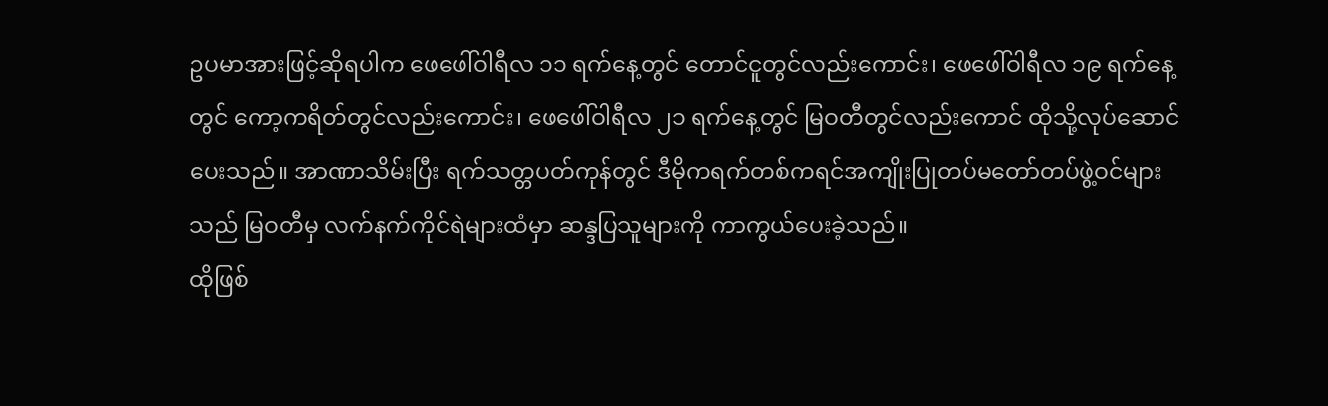ဥပမာအားဖြင့်ဆိုရပါက ဖေဖေါ်ဝါရီလ ၁၁ ရက်နေ့တွင် တောင်ငူတွင်လည်းကောင်း၊ ဖေဖေါ်ဝါရီလ ၁၉ ရက်နေ့တွင် ကော့ကရိတ်တွင်လည်းကောင်း၊ ဖေဖေါ်ဝါရီလ ၂၁ ရက်နေ့တွင် မြဝတီတွင်လည်းကောင် ထိုသို့လုပ်ဆောင်ပေးသည်။ အာဏာသိမ်းပြီး ရက်သတ္တပတ်ကုန်တွင် ဒီမိုကရက်တစ်ကရင်အကျိုးပြုတပ်မတော်တပ်ဖွဲ့ဝင်များသည် မြဝတီမှ လက်နက်ကိုင်ရဲများထံမှာ ဆန္ဒပြသူများကို ကာကွယ်ပေးခဲ့သည်။
ထိုဖြစ်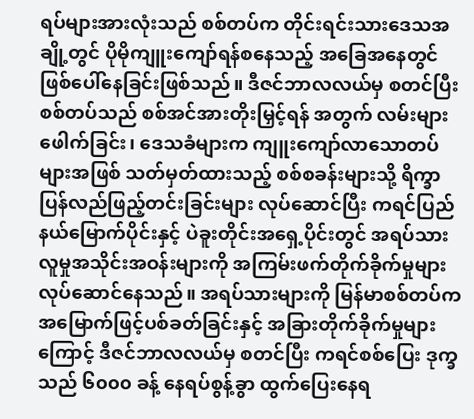ရပ်များအားလုံးသည် စစ်တပ်က တိုင်းရင်းသားဒေသအချို့တွင် ပိုမိုကျူးကျော်ရန်စနေသည့် အခြေအနေတွင် ဖြစ်ပေါ်နေခြင်းဖြစ်သည်။ ဒီဇင်ဘာလလယ်မှ စတင်ပြီး စစ်တပ်သည် စစ်အင်အားတိုးမြှင့်ရန် အတွက် လမ်းများဖေါက်ခြင်း၊ ဒေသခံများက ကျူးကျော်လာသောတပ်များအဖြစ် သတ်မှတ်ထားသည့် စစ်စခန်းများသို့ ရိက္ခာပြန်လည်ဖြည့်တင်းခြင်းများ လုပ်ဆောင်ပြီး ကရင်ပြည်နယ်မြောက်ပိုင်းနှင့် ပဲခူးတိုင်းအရှေ့ပိုင်းတွင် အရပ်သားလူမှုအသိုင်းအဝန်းများကို အကြမ်းဖက်တိုက်ခိုက်မှုများ လုပ်ဆောင်နေသည်။ အရပ်သားများကို မြန်မာစစ်တပ်က အမြောက်ဖြင့်ပစ်ခတ်ခြင်းနှင့် အခြားတိုက်ခိုက်မှုများကြောင့် ဒီဇင်ဘာလလယ်မှ စတင်ပြီး ကရင်စစ်ပြေး ဒုက္ခသည် ၆၀၀၀ ခန့် နေရပ်စွန့်ခွာ ထွက်ပြေးနေရ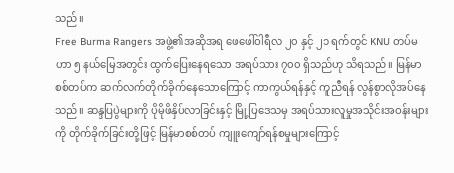သည်။
Free Burma Rangers အဖွဲ့၏အဆိုအရ ဖေဖေါ်ဝါရီလ ၂၀ နှင့် ၂၁ ရက်တွင် KNU တပ်မဟာ ၅ နယ်မြေအတွင်း ထွက်ပြေးနေရသော အရပ်သား ၇၀၀ ရှိသည်ဟု သိရသည်။ မြန်မာစစ်တပ်က ဆက်လက်တိုက်ခိုက်နေသောကြောင့် ကာကွယ်ရန်နှင့် ကူညီရန် လွန်စွာလိုအပ်နေသည်။ ဆန္ဒပြပွဲများကို ပိုမိုဖိနှိပ်လာခြင်းနှင့် မြို့ပြဒေသမှ အရပ်သားလူမှုအသိုင်းအဝန်းများကို တိုက်ခိုက်ခြင်းတို့ဖြင့် မြန်မာစစ်တပ် ကျူးကျော်ရန်စမှုများကြောင့်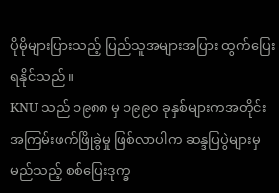ပိုမိုများပြားသည့် ပြည်သူအများအပြား ထွက်ပြေးရနိုင်သည်။
KNU သည် ၁၉၈၈ မှ ၁၉၉၀ ခုနှစ်များကအတိုင်း အကြမ်းဖက်ဖြိုခွဲမှု ဖြစ်လာပါက ဆန္ဒပြပွဲများမှ မည်သည့် စစ်ပြေးဒုက္ခ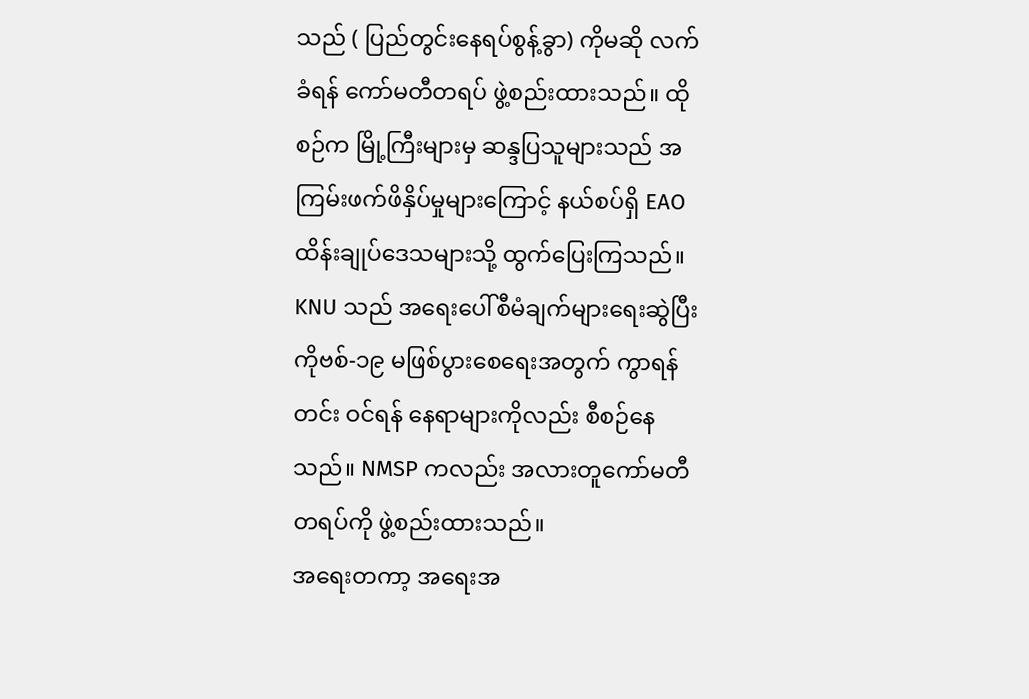သည် ( ပြည်တွင်းနေရပ်စွန့်ခွာ) ကိုမဆို လက်ခံရန် ကော်မတီတရပ် ဖွဲ့စည်းထားသည်။ ထိုစဉ်က မြို့ကြီးများမှ ဆန္ဒပြသူများသည် အကြမ်းဖက်ဖိနှိပ်မှုများကြောင့် နယ်စပ်ရှိ EAO ထိန်းချုပ်ဒေသများသို့ ထွက်ပြေးကြသည်။ KNU သည် အရေးပေါ်စီမံချက်များရေးဆွဲပြီး ကိုဗစ်-၁၉ မဖြစ်ပွားစေရေးအတွက် ကွာရန်တင်း ဝင်ရန် နေရာများကိုလည်း စီစဉ်နေသည်။ NMSP ကလည်း အလားတူကော်မတီတရပ်ကို ဖွဲ့စည်းထားသည်။
အရေးတကာ့ အရေးအ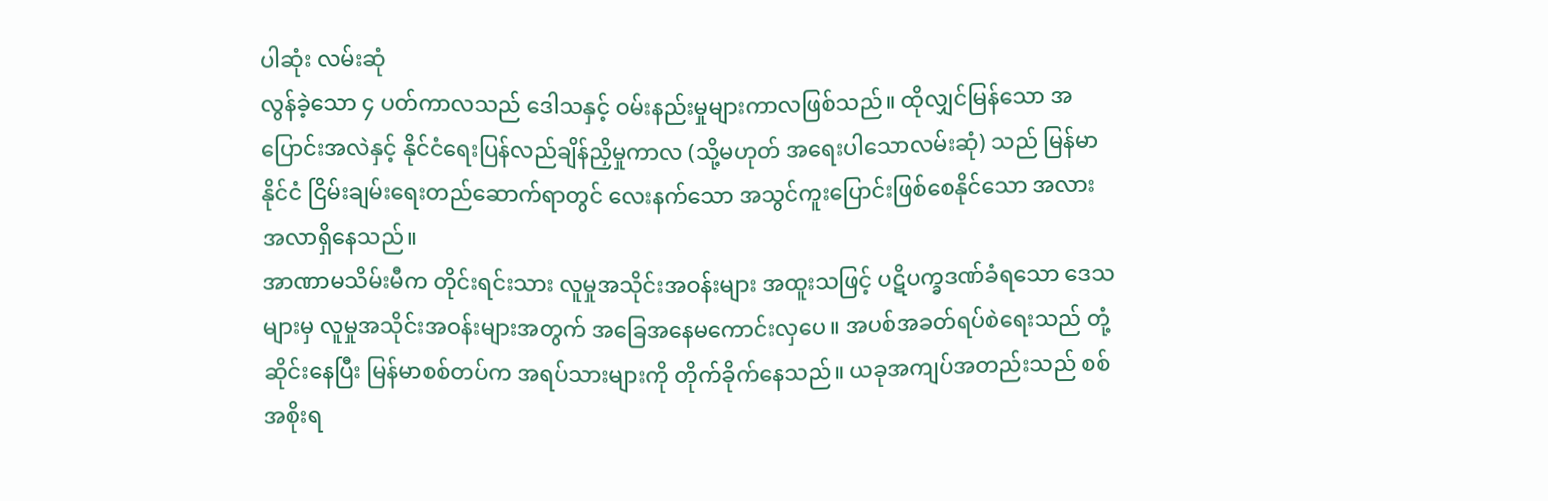ပါဆုံး လမ်းဆုံ
လွန်ခဲ့သော ၄ ပတ်ကာလသည် ဒေါသနှင့် ဝမ်းနည်းမှုများကာလဖြစ်သည်။ ထိုလျှင်မြန်သော အပြောင်းအလဲနှင့် နိုင်ငံရေးပြန်လည်ချိန်ညှိမှုကာလ (သို့မဟုတ် အရေးပါသောလမ်းဆုံ) သည် မြန်မာနိုင်ငံ ငြိမ်းချမ်းရေးတည်ဆောက်ရာတွင် လေးနက်သော အသွင်ကူးပြောင်းဖြစ်စေနိုင်သော အလားအလာရှိနေသည်။
အာဏာမသိမ်းမီက တိုင်းရင်းသား လူမှုအသိုင်းအဝန်းများ အထူးသဖြင့် ပဋိပက္ခဒဏ်ခံရသော ဒေသများမှ လူမှုအသိုင်းအဝန်းများအတွက် အခြေအနေမကောင်းလှပေ။ အပစ်အခတ်ရပ်စဲရေးသည် တုံ့ဆိုင်းနေပြီး မြန်မာစစ်တပ်က အရပ်သားများကို တိုက်ခိုက်နေသည်။ ယခုအကျပ်အတည်းသည် စစ်အစိုးရ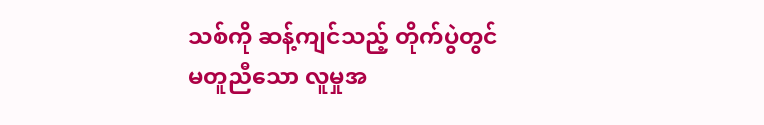သစ်ကို ဆန့်ကျင်သည့် တိုက်ပွဲတွင် မတူညီသော လူမှုအ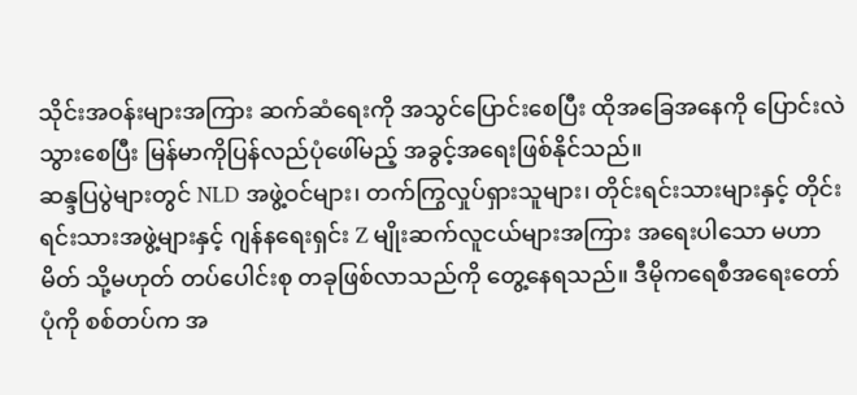သိုင်းအဝန်းများအကြား ဆက်ဆံရေးကို အသွင်ပြောင်းစေပြီး ထိုအခြေအနေကို ပြောင်းလဲသွားစေပြီး မြန်မာကိုပြန်လည်ပုံဖေါ်မည့် အခွင့်အရေးဖြစ်နိုင်သည်။
ဆန္ဒပြပွဲများတွင် NLD အဖွဲ့ဝင်များ၊ တက်ကြွလှုပ်ရှားသူများ၊ တိုင်းရင်းသားများနှင့် တိုင်းရင်းသားအဖွဲ့များနှင့် ဂျန်နရေးရှင်း Z မျိုးဆက်လူငယ်များအကြား အရေးပါသော မဟာမိတ် သို့မဟုတ် တပ်ပေါင်းစု တခုဖြစ်လာသည်ကို တွေ့နေရသည်။ ဒီမိုကရေစီအရေးတော်ပုံကို စစ်တပ်က အ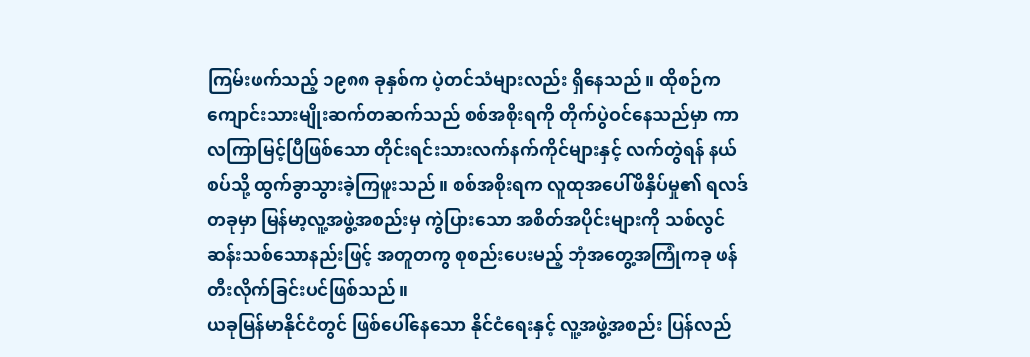ကြမ်းဖက်သည့် ၁၉၈၈ ခုနှစ်က ပဲ့တင်သံများလည်း ရှိနေသည်။ ထိုစဉ်က ကျောင်းသားမျိုးဆက်တဆက်သည် စစ်အစိုးရကို တိုက်ပွဲဝင်နေသည်မှာ ကာလကြာမြင့်ပြီဖြစ်သော တိုင်းရင်းသားလက်နက်ကိုင်များနှင့် လက်တွဲရန် နယ်စပ်သို့ ထွက်ခွာသွားခဲ့ကြဖူးသည်။ စစ်အစိုးရက လူထုအပေါ်ဖိနှိပ်မှု၏ ရလဒ်တခုမှာ မြန်မာ့လူ့အဖွဲ့အစည်းမှ ကွဲပြားသော အစိတ်အပိုင်းများကို သစ်လွင်ဆန်းသစ်သောနည်းဖြင့် အတူတကွ စုစည်းပေးမည့် ဘုံအတွေ့အကြုံကခု ဖန်တီးလိုက်ခြင်းပင်ဖြစ်သည်။
ယခုမြန်မာနိုင်ငံတွင် ဖြစ်ပေါ်နေသော နိုင်ငံရေးနှင့် လူ့အဖွဲ့အစည်း ပြန်လည်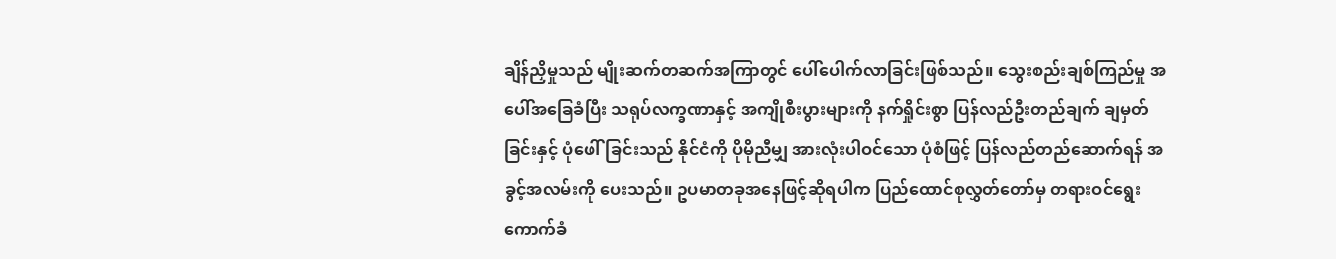ချိန်ညှိမှုသည် မျိုးဆက်တဆက်အကြာတွင် ပေါ်ပေါက်လာခြင်းဖြစ်သည်။ သွေးစည်းချစ်ကြည်မှု အပေါ်အခြေခံပြီး သရုပ်လက္ခဏာနှင့် အကျိုစီးပွားများကို နက်ရှိုင်းစွာ ပြန်လည်ဦးတည်ချက် ချမှတ်ခြင်းနှင့် ပုံဖေါ်ခြင်းသည် နိုင်ငံကို ပိုမိုညီမျှ အားလုံးပါဝင်သော ပုံစံဖြင့် ပြန်လည်တည်ဆောက်ရန် အခွင့်အလမ်းကို ပေးသည်။ ဥပမာတခုအနေဖြင့်ဆိုရပါက ပြည်ထောင်စုလွှတ်တော်မှ တရားဝင်ရွေးကောက်ခံ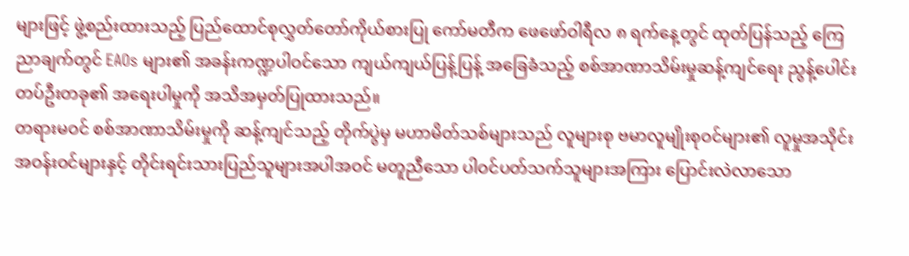များဖြင့် ဖွဲ့စည်းထားသည့် ပြည်ထောင်စုလွှတ်တော်ကိုယ်စားပြု ကော်မတီက ဖေဖော်ဝါရီလ ၈ ရက်နေ့တွင် ထုတ်ပြန်သည့် ကြေညာချက်တွင် EAOs များ၏ အခန်းကဏ္ဍပါဝင်သော ကျယ်ကျယ်ပြန့်ပြန့် အခြေခံသည့် စစ်အာဏာသိမ်းမှုဆန့်ကျင်ရေး ညွန့်ပေါင်းတပ်ဦးတခု၏ အရေးပါမှုကို အသိအမှတ်ပြုထားသည်။
တရားမဝင် စစ်အာဏာသိမ်းမှုကို ဆန့်ကျင်သည့် တိုက်ပွဲမှ မဟာမိတ်သစ်များသည် လူများစု ဗမာလူမျိုးစုဝင်များ၏ လူမှုအသိုင်းအဝန်းဝင်များနှင့် တိုင်းရင်းသားပြည်သူများအပါအဝင် မတူညီသော ပါဝင်ပတ်သက်သူများအကြား ပြောင်းလဲလာသော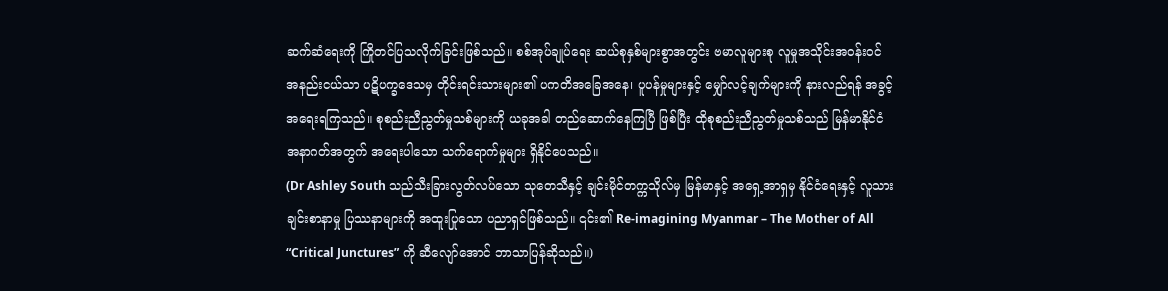ဆက်ဆံရေးကို ကြိုတင်ပြသလိုက်ခြင်းဖြစ်သည်။ စစ်အုပ်ချုပ်ရေး ဆယ်စုနှစ်များစွာအတွင်း ဗမာလူများစု လူမှုအသိုင်းအဝန်းဝင် အနည်းငယ်သာ ပဋိပက္ခဒေသမှ တိုင်းရင်းသားများ၏ ပကတိအခြေအနေ၊ ပူပန်မှုများနှင့် မျှော်လင့်ချက်များကို နားလည်ရန် အခွင့်အရေးရကြသည်။ စုစည်းညီညွတ်မှုသစ်များကို ယခုအခါ တည်ဆောက်နေကြပြီ ဖြစ်ပြီး ထိုစုစည်းညီညွတ်မှုသစ်သည် မြန်မာနိုင်ငံ အနာဂတ်အတွက် အရေးပါသော သက်ရောက်မှုများ ရှိနိုင်ပေသည်။
(Dr Ashley South သည်သီးခြားလွတ်လပ်သော သုတေသီနှင့် ချင်းမိုင်တက္ကသိုလ်မှ မြန်မာနှင့် အရှေ့အာရှမှ နိုင်ငံရေးနှင့် လူသားချင်းစာနာမှု ပြဿနာများကို အထူးပြုသော ပညာရှင်ဖြစ်သည်။ ၎င်း၏ Re-imagining Myanmar – The Mother of All “Critical Junctures” ကို ဆီလျော်အောင် ဘာသာပြန်ဆိုသည်။)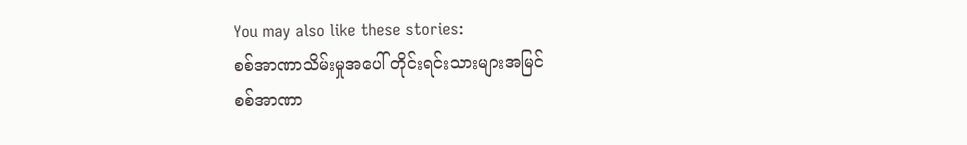You may also like these stories:
စစ်အာဏာသိမ်းမှုအပေါ် တိုင်းရင်းသားများအမြင်
စစ်အာဏာ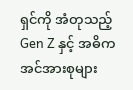ရှင်ကို အံတုသည့် Gen Z နှင့် အဓိက အင်အားစုများ